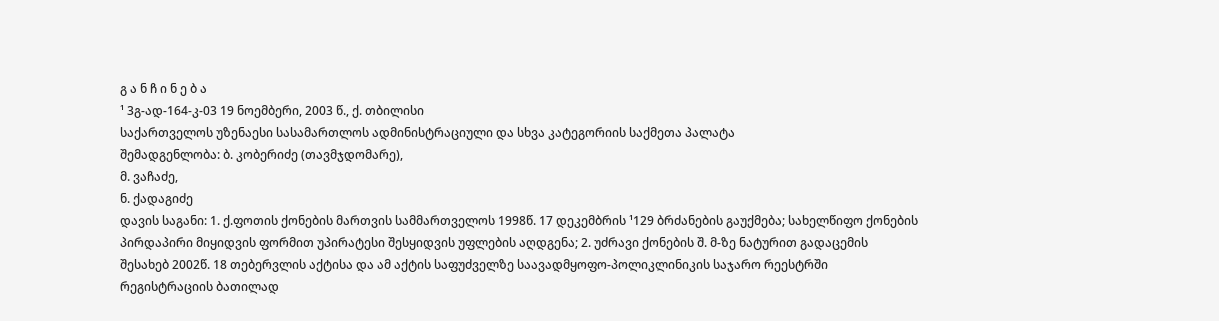გ ა ნ ჩ ი ნ ე ბ ა
¹ 3გ-ად-164-კ-03 19 ნოემბერი, 2003 წ., ქ. თბილისი
საქართველოს უზენაესი სასამართლოს ადმინისტრაციული და სხვა კატეგორიის საქმეთა პალატა
შემადგენლობა: ბ. კობერიძე (თავმჯდომარე),
მ. ვაჩაძე,
ნ. ქადაგიძე
დავის საგანი: 1. ქ.ფოთის ქონების მართვის სამმართველოს 1998წ. 17 დეკემბრის ¹129 ბრძანების გაუქმება; სახელწიფო ქონების პირდაპირი მიყიდვის ფორმით უპირატესი შესყიდვის უფლების აღდგენა; 2. უძრავი ქონების შ. მ-ზე ნატურით გადაცემის შესახებ 2002წ. 18 თებერვლის აქტისა და ამ აქტის საფუძველზე საავადმყოფო-პოლიკლინიკის საჯარო რეესტრში რეგისტრაციის ბათილად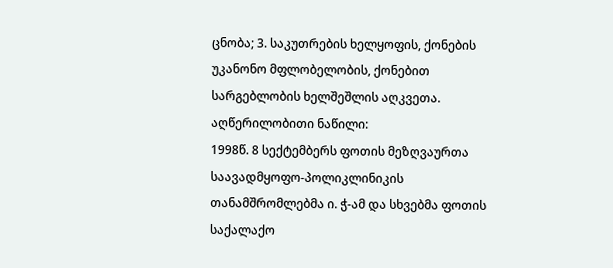ცნობა; 3. საკუთრების ხელყოფის, ქონების უკანონო მფლობელობის, ქონებით სარგებლობის ხელშეშლის აღკვეთა.
აღწერილობითი ნაწილი:
1998წ. 8 სექტემბერს ფოთის მეზღვაურთა საავადმყოფო-პოლიკლინიკის თანამშრომლებმა ი. ჭ-ამ და სხვებმა ფოთის საქალაქო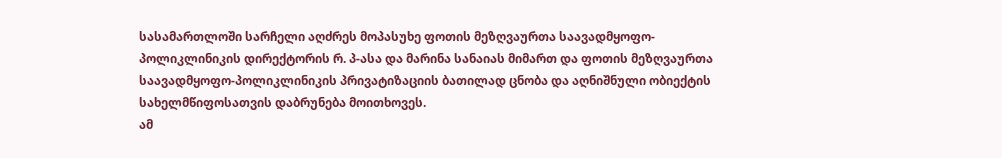სასამართლოში სარჩელი აღძრეს მოპასუხე ფოთის მეზღვაურთა საავადმყოფო-პოლიკლინიკის დირექტორის რ. პ-ასა და მარინა სანაიას მიმართ და ფოთის მეზღვაურთა საავადმყოფო-პოლიკლინიკის პრივატიზაციის ბათილად ცნობა და აღნიშნული ობიექტის სახელმწიფოსათვის დაბრუნება მოითხოვეს.
ამ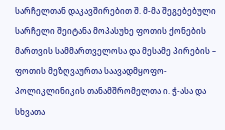სარჩელთან დაკავშირებით შ. მ-მა შეგებებული სარჩელი შეიტანა მოპასუხე ფოთის ქონების მართვის სამმართველოსა და მესამე პირების – ფოთის მეზღვაურთა საავადმყოფო-პოლიკლინიკის თანამშრომელთა ი. ჭ-ასა და სხვათა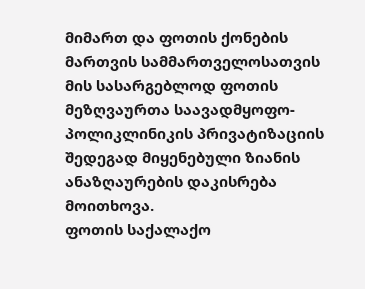მიმართ და ფოთის ქონების მართვის სამმართველოსათვის მის სასარგებლოდ ფოთის მეზღვაურთა საავადმყოფო-პოლიკლინიკის პრივატიზაციის შედეგად მიყენებული ზიანის ანაზღაურების დაკისრება მოითხოვა.
ფოთის საქალაქო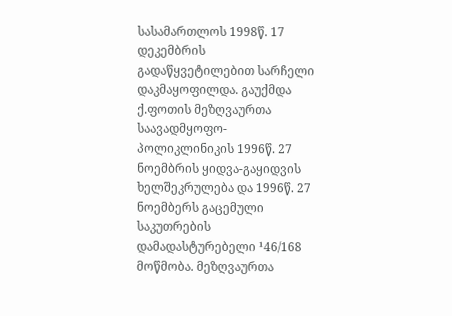სასამართლოს 1998წ. 17 დეკემბრის გადაწყვეტილებით სარჩელი დაკმაყოფილდა. გაუქმდა ქ.ფოთის მეზღვაურთა საავადმყოფო-პოლიკლინიკის 1996წ. 27 ნოემბრის ყიდვა-გაყიდვის ხელშეკრულება და 1996წ. 27 ნოემბერს გაცემული საკუთრების დამადასტურებელი ¹46/168 მოწმობა. მეზღვაურთა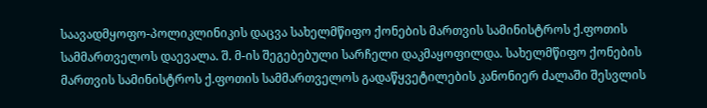საავადმყოფო-პოლიკლინიკის დაცვა სახელმწიფო ქონების მართვის სამინისტროს ქ.ფოთის სამმართველოს დაევალა. შ. მ-ის შეგებებული სარჩელი დაკმაყოფილდა. სახელმწიფო ქონების მართვის სამინისტროს ქ.ფოთის სამმართველოს გადაწყვეტილების კანონიერ ძალაში შესვლის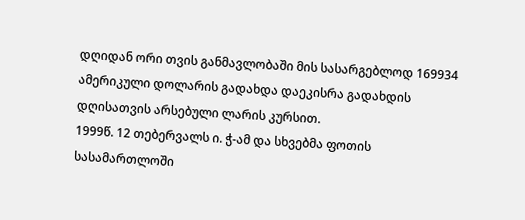დღიდან ორი თვის განმავლობაში მის სასარგებლოდ 169934 ამერიკული დოლარის გადახდა დაეკისრა გადახდის დღისათვის არსებული ლარის კურსით.
1999წ. 12 თებერვალს ი. ჭ-ამ და სხვებმა ფოთის სასამართლოში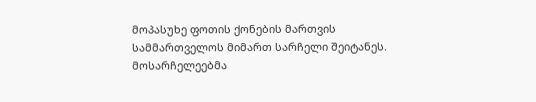მოპასუხე ფოთის ქონების მართვის სამმართველოს მიმართ სარჩელი შეიტანეს.
მოსარჩელეებმა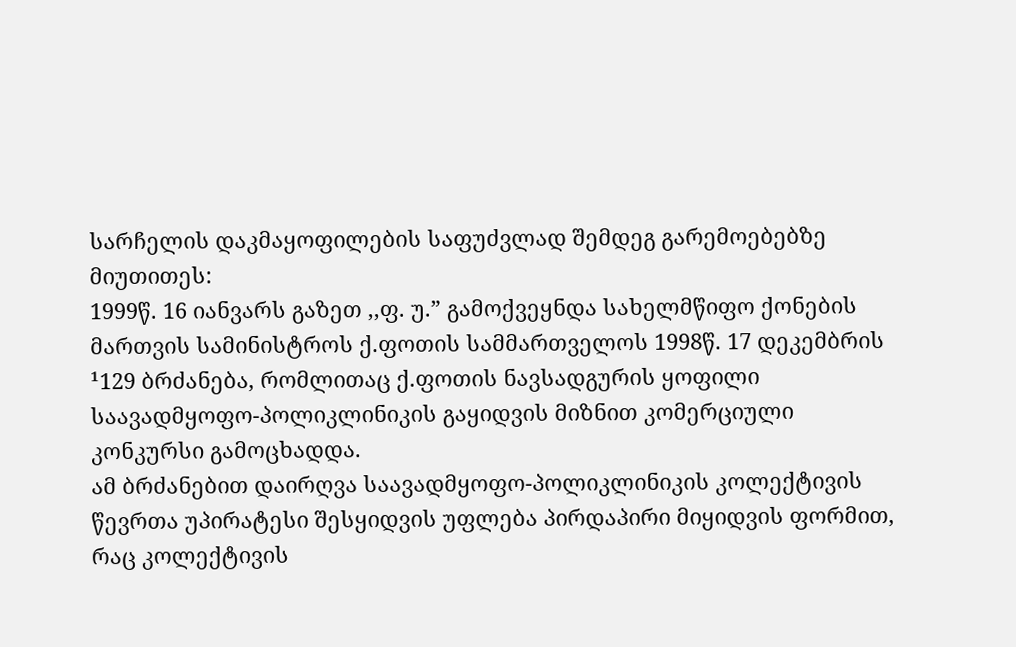სარჩელის დაკმაყოფილების საფუძვლად შემდეგ გარემოებებზე მიუთითეს:
1999წ. 16 იანვარს გაზეთ ,,ფ. უ.” გამოქვეყნდა სახელმწიფო ქონების მართვის სამინისტროს ქ.ფოთის სამმართველოს 1998წ. 17 დეკემბრის ¹129 ბრძანება, რომლითაც ქ.ფოთის ნავსადგურის ყოფილი საავადმყოფო-პოლიკლინიკის გაყიდვის მიზნით კომერციული კონკურსი გამოცხადდა.
ამ ბრძანებით დაირღვა საავადმყოფო-პოლიკლინიკის კოლექტივის წევრთა უპირატესი შესყიდვის უფლება პირდაპირი მიყიდვის ფორმით, რაც კოლექტივის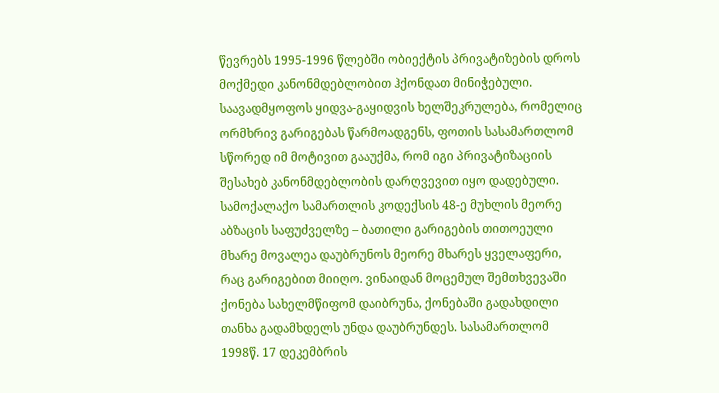წევრებს 1995-1996 წლებში ობიექტის პრივატიზების დროს მოქმედი კანონმდებლობით ჰქონდათ მინიჭებული.
საავადმყოფოს ყიდვა-გაყიდვის ხელშეკრულება, რომელიც ორმხრივ გარიგებას წარმოადგენს, ფოთის სასამართლომ სწორედ იმ მოტივით გააუქმა, რომ იგი პრივატიზაციის შესახებ კანონმდებლობის დარღვევით იყო დადებული. სამოქალაქო სამართლის კოდექსის 48-ე მუხლის მეორე აბზაცის საფუძველზე – ბათილი გარიგების თითოეული მხარე მოვალეა დაუბრუნოს მეორე მხარეს ყველაფერი, რაც გარიგებით მიიღო. ვინაიდან მოცემულ შემთხვევაში ქონება სახელმწიფომ დაიბრუნა, ქონებაში გადახდილი თანხა გადამხდელს უნდა დაუბრუნდეს. სასამართლომ 1998წ. 17 დეკემბრის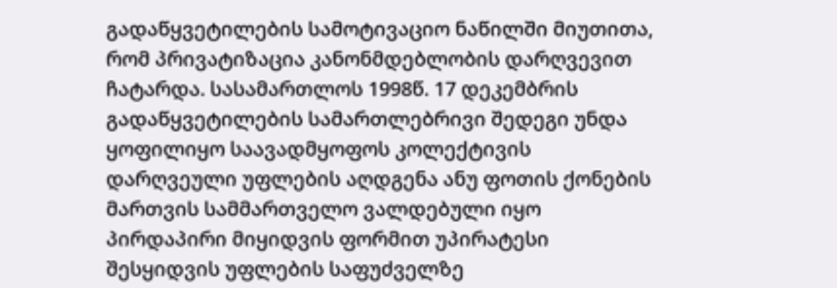გადაწყვეტილების სამოტივაციო ნაწილში მიუთითა, რომ პრივატიზაცია კანონმდებლობის დარღვევით ჩატარდა. სასამართლოს 1998წ. 17 დეკემბრის გადაწყვეტილების სამართლებრივი შედეგი უნდა ყოფილიყო საავადმყოფოს კოლექტივის დარღვეული უფლების აღდგენა ანუ ფოთის ქონების მართვის სამმართველო ვალდებული იყო პირდაპირი მიყიდვის ფორმით უპირატესი შესყიდვის უფლების საფუძველზე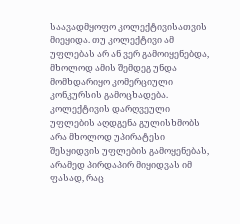საავადმყოფო კოლექტივისათვის მიეყიდა. თუ კოლექტივი ამ უფლებას არ ან ვერ გამოიყენებდა, მხოლოდ ამის შემდეგ უნდა მომხდარიყო კომერციული კონკურსის გამოცხადება. კოლექტივის დარღვეული უფლების აღდგენა გულისხმობს არა მხოლოდ უპირატესი შესყიდვის უფლების გამოყენებას, არამედ პირდაპირ მიყიდვას იმ ფასად, რაც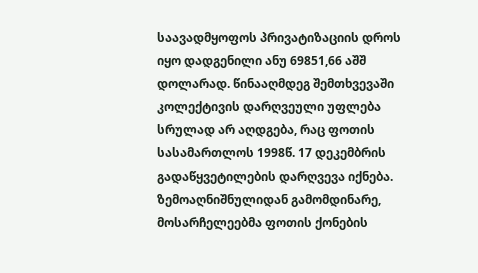საავადმყოფოს პრივატიზაციის დროს იყო დადგენილი ანუ 69851,66 აშშ დოლარად. წინააღმდეგ შემთხვევაში კოლექტივის დარღვეული უფლება სრულად არ აღდგება, რაც ფოთის სასამართლოს 1998წ. 17 დეკემბრის გადაწყვეტილების დარღვევა იქნება.
ზემოაღნიშნულიდან გამომდინარე, მოსარჩელეებმა ფოთის ქონების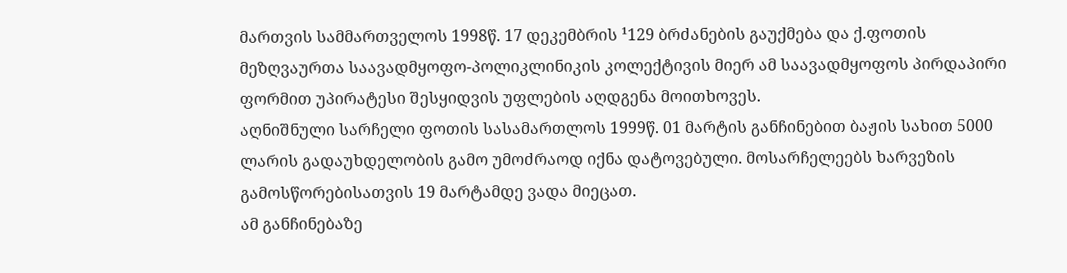მართვის სამმართველოს 1998წ. 17 დეკემბრის ¹129 ბრძანების გაუქმება და ქ.ფოთის მეზღვაურთა საავადმყოფო-პოლიკლინიკის კოლექტივის მიერ ამ საავადმყოფოს პირდაპირი ფორმით უპირატესი შესყიდვის უფლების აღდგენა მოითხოვეს.
აღნიშნული სარჩელი ფოთის სასამართლოს 1999წ. 01 მარტის განჩინებით ბაჟის სახით 5000 ლარის გადაუხდელობის გამო უმოძრაოდ იქნა დატოვებული. მოსარჩელეებს ხარვეზის გამოსწორებისათვის 19 მარტამდე ვადა მიეცათ.
ამ განჩინებაზე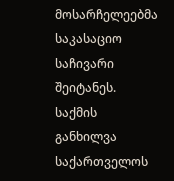მოსარჩელეებმა საკასაციო საჩივარი შეიტანეს.
საქმის განხილვა საქართველოს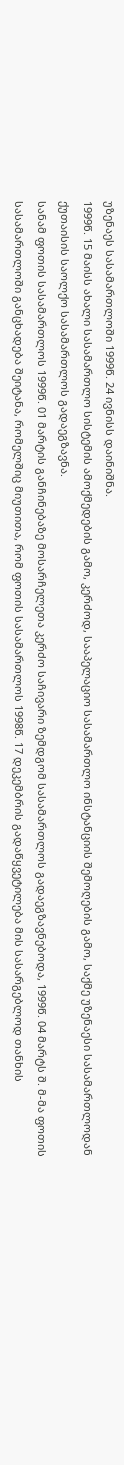უზენაეს სასამართლოში 1999წ. 24 ივნისს დაინიშნა.
1999წ. 15 მაისს ახალი სასამართლო სისტემის ამოქმედების გამო, კერძოდ, სააპელაციო სასამართლო ინსტანციის შემოღების გამო, საქმე უზენაესი სასამართლოდან ქუთაისის საოლქო სასამართლოს გადაეგზავნა.
სანამ ფოთის სასამართლოს 1999წ. 01 მარტის განჩინებაზე მოსარჩელეთა კერძო საჩივარი ზემდგომ სასამართლოს გადაეგზავნებოდა, 1999წ. 04 მარტს შ. მ-მა ფოთის სასამართლოში განცხადება შეიტანა, რომელშიც მიუთითა, რომ ფოთის სასამართლოს 1998წ. 17 დეკემბრის გადაწყვეტილება მის სასარგებლოდ თანხის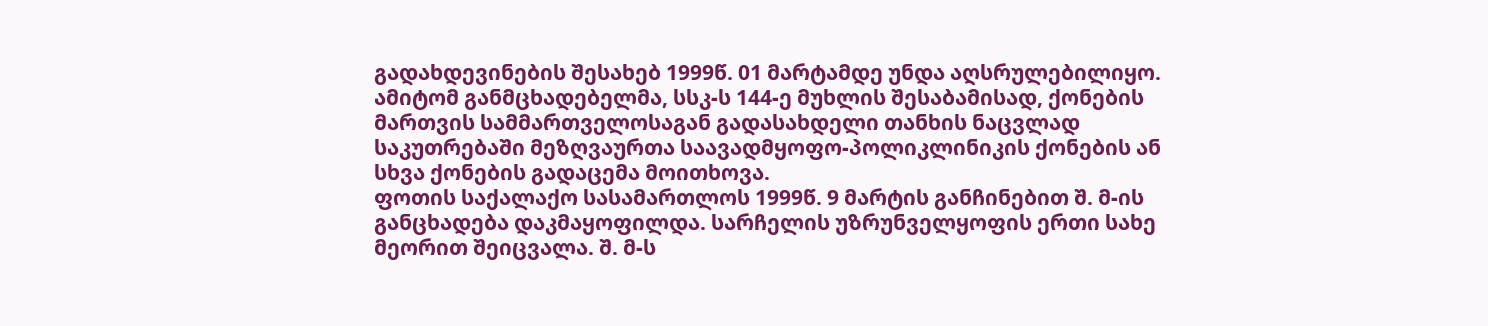გადახდევინების შესახებ 1999წ. 01 მარტამდე უნდა აღსრულებილიყო. ამიტომ განმცხადებელმა, სსკ-ს 144-ე მუხლის შესაბამისად, ქონების მართვის სამმართველოსაგან გადასახდელი თანხის ნაცვლად საკუთრებაში მეზღვაურთა საავადმყოფო-პოლიკლინიკის ქონების ან სხვა ქონების გადაცემა მოითხოვა.
ფოთის საქალაქო სასამართლოს 1999წ. 9 მარტის განჩინებით შ. მ-ის განცხადება დაკმაყოფილდა. სარჩელის უზრუნველყოფის ერთი სახე მეორით შეიცვალა. შ. მ-ს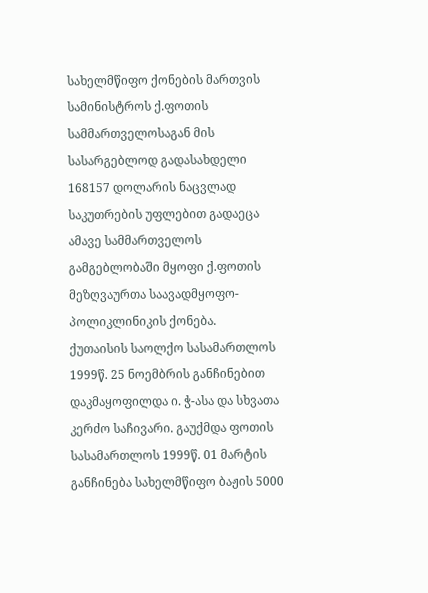სახელმწიფო ქონების მართვის სამინისტროს ქ.ფოთის სამმართველოსაგან მის სასარგებლოდ გადასახდელი 168157 დოლარის ნაცვლად საკუთრების უფლებით გადაეცა ამავე სამმართველოს გამგებლობაში მყოფი ქ.ფოთის მეზღვაურთა საავადმყოფო-პოლიკლინიკის ქონება.
ქუთაისის საოლქო სასამართლოს 1999წ. 25 ნოემბრის განჩინებით დაკმაყოფილდა ი. ჭ-ასა და სხვათა კერძო საჩივარი. გაუქმდა ფოთის სასამართლოს 1999წ. 01 მარტის განჩინება სახელმწიფო ბაჟის 5000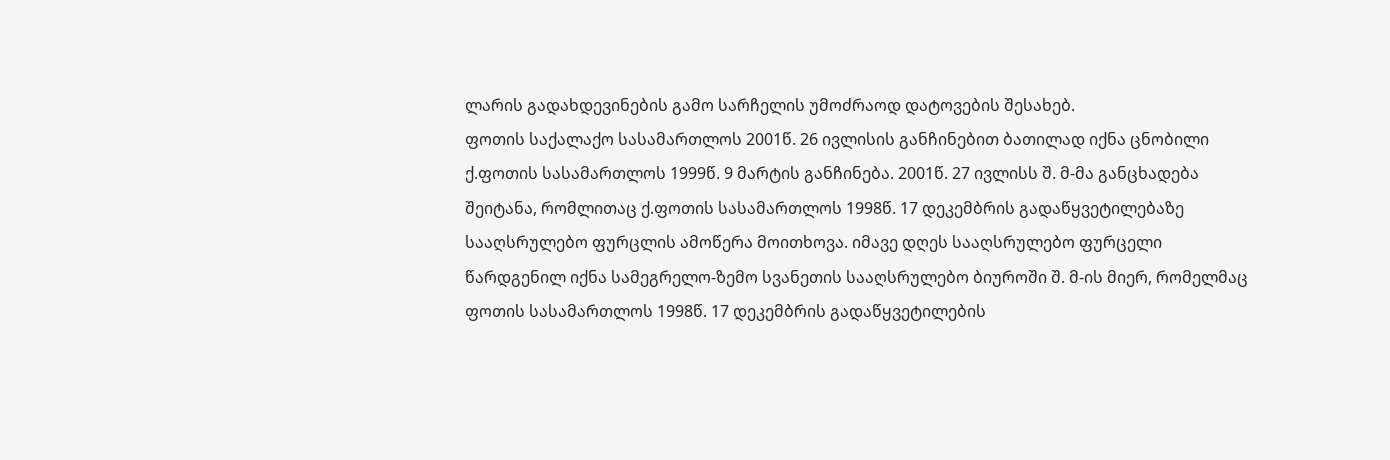ლარის გადახდევინების გამო სარჩელის უმოძრაოდ დატოვების შესახებ.
ფოთის საქალაქო სასამართლოს 2001წ. 26 ივლისის განჩინებით ბათილად იქნა ცნობილი ქ.ფოთის სასამართლოს 1999წ. 9 მარტის განჩინება. 2001წ. 27 ივლისს შ. მ-მა განცხადება შეიტანა, რომლითაც ქ.ფოთის სასამართლოს 1998წ. 17 დეკემბრის გადაწყვეტილებაზე სააღსრულებო ფურცლის ამოწერა მოითხოვა. იმავე დღეს სააღსრულებო ფურცელი წარდგენილ იქნა სამეგრელო-ზემო სვანეთის სააღსრულებო ბიუროში შ. მ-ის მიერ, რომელმაც ფოთის სასამართლოს 1998წ. 17 დეკემბრის გადაწყვეტილების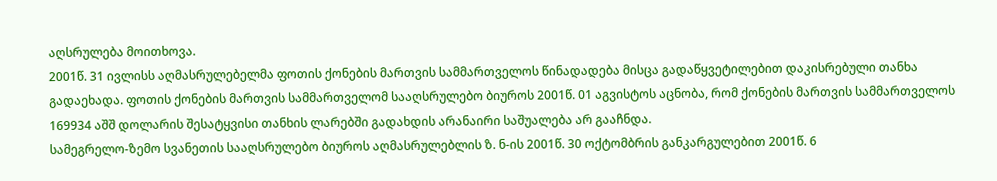აღსრულება მოითხოვა.
2001წ. 31 ივლისს აღმასრულებელმა ფოთის ქონების მართვის სამმართველოს წინადადება მისცა გადაწყვეტილებით დაკისრებული თანხა გადაეხადა. ფოთის ქონების მართვის სამმართველომ სააღსრულებო ბიუროს 2001წ. 01 აგვისტოს აცნობა, რომ ქონების მართვის სამმართველოს 169934 აშშ დოლარის შესატყვისი თანხის ლარებში გადახდის არანაირი საშუალება არ გააჩნდა.
სამეგრელო-ზემო სვანეთის სააღსრულებო ბიუროს აღმასრულებლის ზ. ნ-ის 2001წ. 30 ოქტომბრის განკარგულებით 2001წ. 6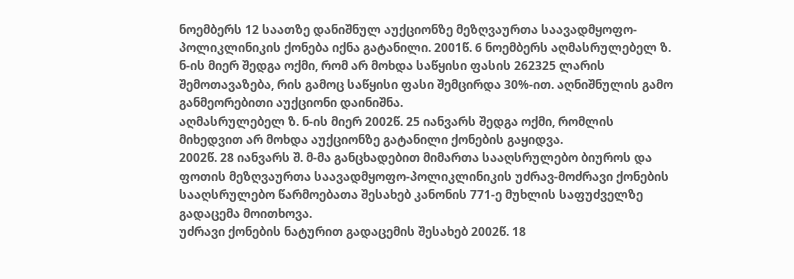ნოემბერს 12 საათზე დანიშნულ აუქციონზე მეზღვაურთა საავადმყოფო-პოლიკლინიკის ქონება იქნა გატანილი. 2001წ. 6 ნოემბერს აღმასრულებელ ზ. ნ-ის მიერ შედგა ოქმი, რომ არ მოხდა საწყისი ფასის 262325 ლარის შემოთავაზება, რის გამოც საწყისი ფასი შემცირდა 30%-ით. აღნიშნულის გამო განმეორებითი აუქციონი დაინიშნა.
აღმასრულებელ ზ. ნ-ის მიერ 2002წ. 25 იანვარს შედგა ოქმი, რომლის მიხედვით არ მოხდა აუქციონზე გატანილი ქონების გაყიდვა.
2002წ. 28 იანვარს შ. მ-მა განცხადებით მიმართა სააღსრულებო ბიუროს და ფოთის მეზღვაურთა საავადმყოფო-პოლიკლინიკის უძრავ-მოძრავი ქონების სააღსრულებო წარმოებათა შესახებ კანონის 771-ე მუხლის საფუძველზე გადაცემა მოითხოვა.
უძრავი ქონების ნატურით გადაცემის შესახებ 2002წ. 18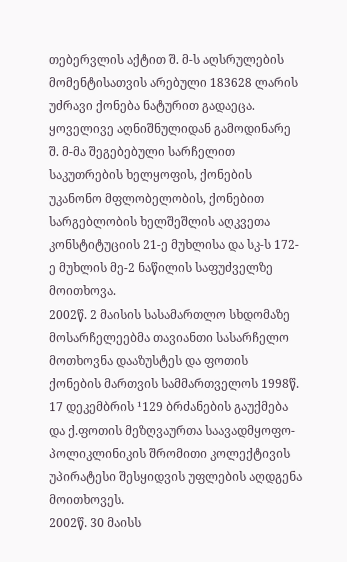თებერვლის აქტით შ. მ-ს აღსრულების მომენტისათვის არებული 183628 ლარის უძრავი ქონება ნატურით გადაეცა.
ყოველივე აღნიშნულიდან გამოდინარე შ. მ-მა შეგებებული სარჩელით საკუთრების ხელყოფის, ქონების უკანონო მფლობელობის, ქონებით სარგებლობის ხელშეშლის აღკვეთა კონსტიტუციის 21-ე მუხლისა და სკ-ს 172-ე მუხლის მე-2 ნაწილის საფუძველზე მოითხოვა.
2002წ. 2 მაისის სასამართლო სხდომაზე მოსარჩელეებმა თავიანთი სასარჩელო მოთხოვნა დააზუსტეს და ფოთის ქონების მართვის სამმართველოს 1998წ. 17 დეკემბრის ¹129 ბრძანების გაუქმება და ქ.ფოთის მეზღვაურთა საავადმყოფო-პოლიკლინიკის შრომითი კოლექტივის უპირატესი შესყიდვის უფლების აღდგენა მოითხოვეს.
2002წ. 30 მაისს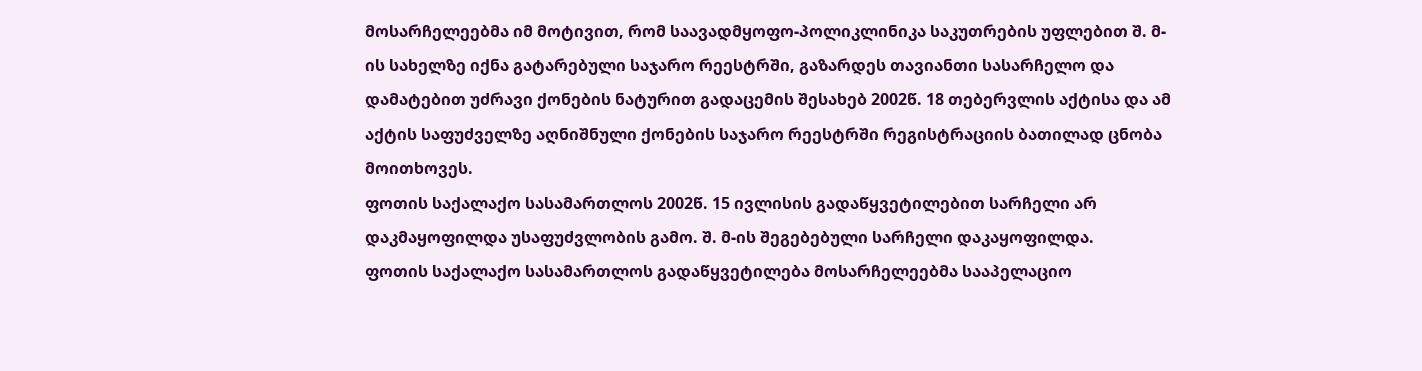მოსარჩელეებმა იმ მოტივით, რომ საავადმყოფო-პოლიკლინიკა საკუთრების უფლებით შ. მ-ის სახელზე იქნა გატარებული საჯარო რეესტრში, გაზარდეს თავიანთი სასარჩელო და დამატებით უძრავი ქონების ნატურით გადაცემის შესახებ 2002წ. 18 თებერვლის აქტისა და ამ აქტის საფუძველზე აღნიშნული ქონების საჯარო რეესტრში რეგისტრაციის ბათილად ცნობა მოითხოვეს.
ფოთის საქალაქო სასამართლოს 2002წ. 15 ივლისის გადაწყვეტილებით სარჩელი არ დაკმაყოფილდა უსაფუძვლობის გამო. შ. მ-ის შეგებებული სარჩელი დაკაყოფილდა.
ფოთის საქალაქო სასამართლოს გადაწყვეტილება მოსარჩელეებმა სააპელაციო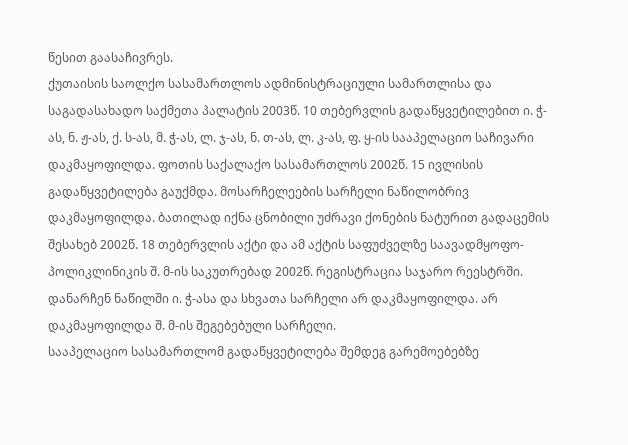წესით გაასაჩივრეს.
ქუთაისის საოლქო სასამართლოს ადმინისტრაციული სამართლისა და საგადასახადო საქმეთა პალატის 2003წ. 10 თებერვლის გადაწყვეტილებით ი. ჭ-ას, ნ. ჟ-ას, ქ. ს-ას, მ. ჭ-ას, ლ. ჯ-ას, ნ. თ-ას, ლ. კ-ას, ფ. ყ-ის სააპელაციო საჩივარი დაკმაყოფილდა. ფოთის საქალაქო სასამართლოს 2002წ. 15 ივლისის გადაწყვეტილება გაუქმდა. მოსარჩელეების სარჩელი ნაწილობრივ დაკმაყოფილდა. ბათილად იქნა ცნობილი უძრავი ქონების ნატურით გადაცემის შესახებ 2002წ. 18 თებერვლის აქტი და ამ აქტის საფუძველზე საავადმყოფო-პოლიკლინიკის შ. მ-ის საკუთრებად 2002წ. რეგისტრაცია საჯარო რეესტრში. დანარჩენ ნაწილში ი. ჭ-ასა და სხვათა სარჩელი არ დაკმაყოფილდა. არ დაკმაყოფილდა შ. მ-ის შეგებებული სარჩელი.
სააპელაციო სასამართლომ გადაწყვეტილება შემდეგ გარემოებებზე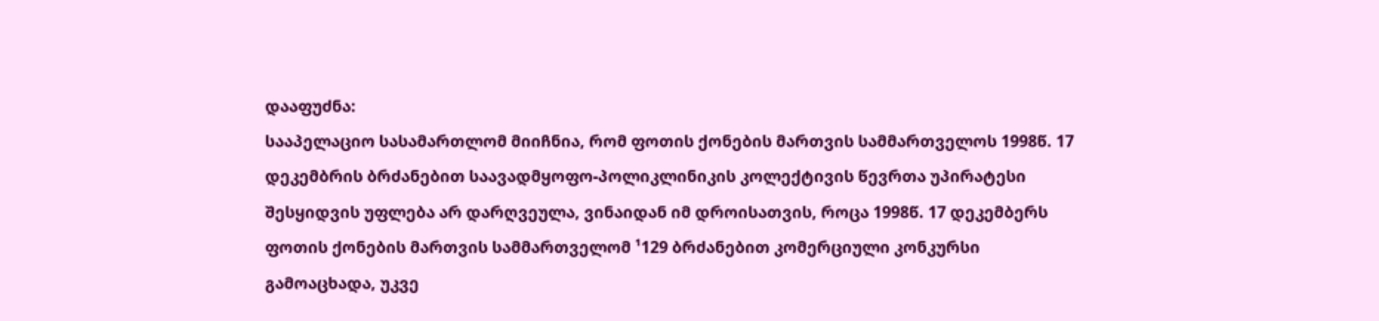დააფუძნა:
სააპელაციო სასამართლომ მიიჩნია, რომ ფოთის ქონების მართვის სამმართველოს 1998წ. 17 დეკემბრის ბრძანებით საავადმყოფო-პოლიკლინიკის კოლექტივის წევრთა უპირატესი შესყიდვის უფლება არ დარღვეულა, ვინაიდან იმ დროისათვის, როცა 1998წ. 17 დეკემბერს ფოთის ქონების მართვის სამმართველომ ¹129 ბრძანებით კომერციული კონკურსი გამოაცხადა, უკვე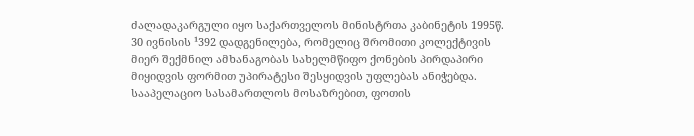ძალადაკარგული იყო საქართველოს მინისტრთა კაბინეტის 1995წ. 30 ივნისის ¹392 დადგენილება, რომელიც შრომითი კოლექტივის მიერ შექმნილ ამხანაგობას სახელმწიფო ქონების პირდაპირი მიყიდვის ფორმით უპირატესი შესყიდვის უფლებას ანიჭებდა.
სააპელაციო სასამართლოს მოსაზრებით, ფოთის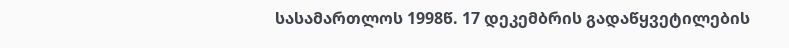სასამართლოს 1998წ. 17 დეკემბრის გადაწყვეტილების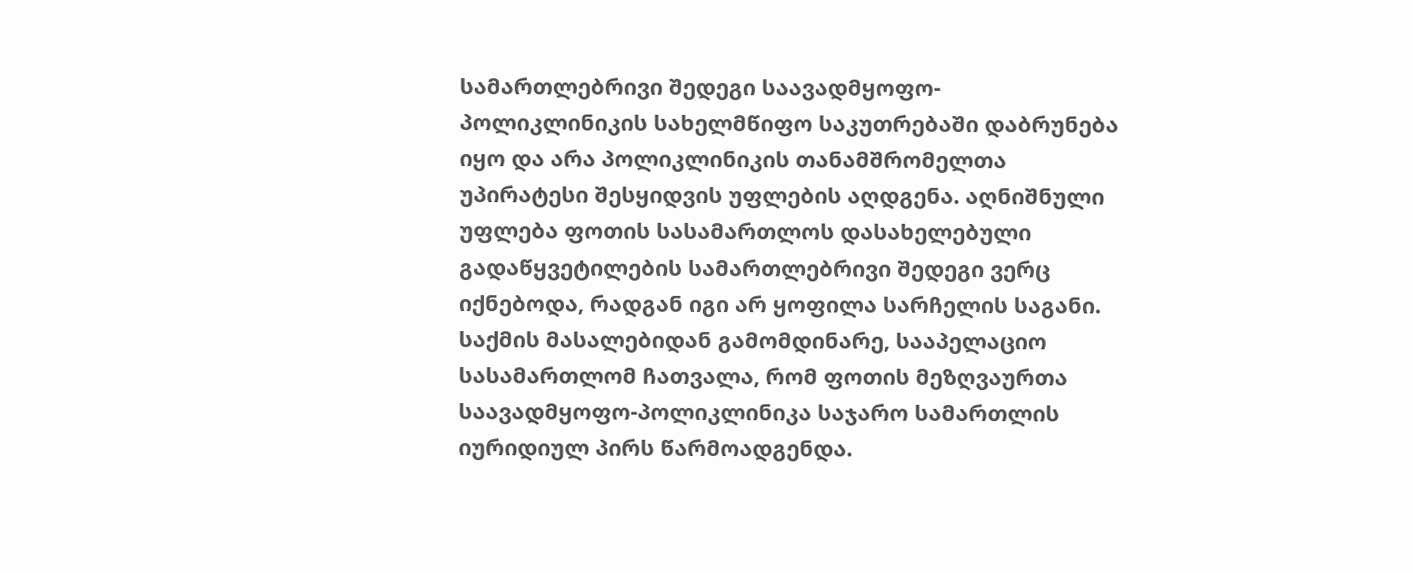სამართლებრივი შედეგი საავადმყოფო-პოლიკლინიკის სახელმწიფო საკუთრებაში დაბრუნება იყო და არა პოლიკლინიკის თანამშრომელთა უპირატესი შესყიდვის უფლების აღდგენა. აღნიშნული უფლება ფოთის სასამართლოს დასახელებული გადაწყვეტილების სამართლებრივი შედეგი ვერც იქნებოდა, რადგან იგი არ ყოფილა სარჩელის საგანი.
საქმის მასალებიდან გამომდინარე, სააპელაციო სასამართლომ ჩათვალა, რომ ფოთის მეზღვაურთა საავადმყოფო-პოლიკლინიკა საჯარო სამართლის იურიდიულ პირს წარმოადგენდა.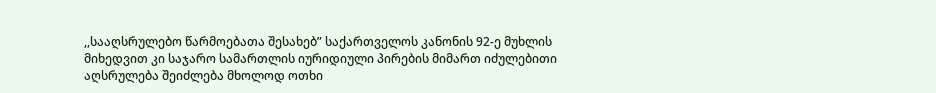,,სააღსრულებო წარმოებათა შესახებ” საქართველოს კანონის 92-ე მუხლის მიხედვით კი საჯარო სამართლის იურიდიული პირების მიმართ იძულებითი აღსრულება შეიძლება მხოლოდ ოთხი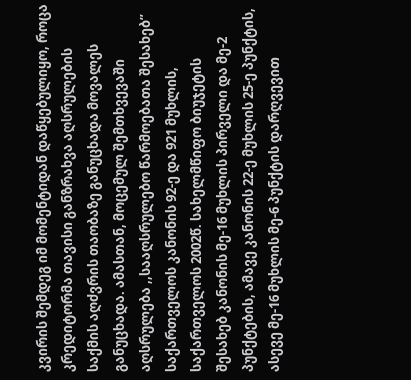კვირის შემდეგ იმ მომენტიდან დაწყებულიყო, როცა კრედიტორმა თავისი განზრახვა აღსრულების საქმის აღძვრის თაობაზე განუცხადა მოვალეს განუცხადა. ამასთან, მოცემულ შემთხვევაში აღსრულება ,,სააღსრულებო წარმოებათა შესახებ” საქართველოს კანონის 92-ე და 921 მუხლის, საქართველოს 2002წ. სახელმწიფო ბიუჯეტის შესახებ კანონის მე-16 მუხლის პირველი და მე-2 პუნქტების, ამავე კანონის 22-ე მუხლის 25-ე პუნქტის, ასევე მე-16 მუხლის მე-6 პუნქტის დარღვევით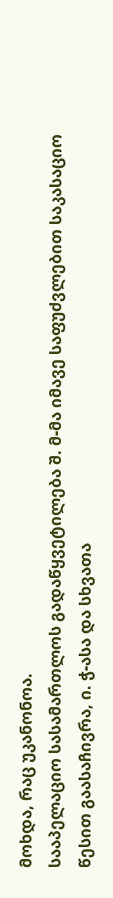მოხდა, რაც უკანონოა.
სააპელაციო სასამართლოს გადაწყვეტილება შ. მ-მა იმავე საფუძვლებით საკასაციო წესით გაასაჩივრა, ი. ჭ-ასა და სხვათა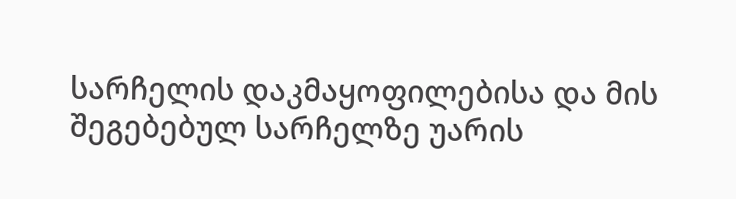სარჩელის დაკმაყოფილებისა და მის შეგებებულ სარჩელზე უარის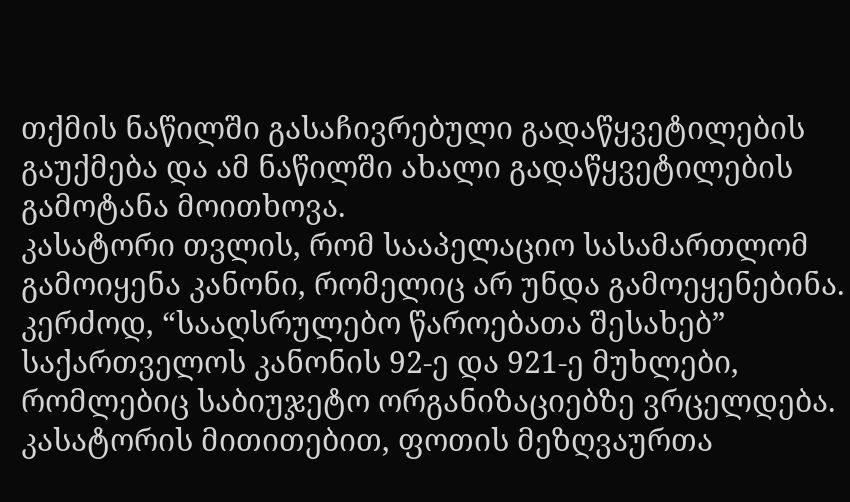თქმის ნაწილში გასაჩივრებული გადაწყვეტილების გაუქმება და ამ ნაწილში ახალი გადაწყვეტილების გამოტანა მოითხოვა.
კასატორი თვლის, რომ სააპელაციო სასამართლომ გამოიყენა კანონი, რომელიც არ უნდა გამოეყენებინა. კერძოდ, “სააღსრულებო წაროებათა შესახებ” საქართველოს კანონის 92-ე და 921-ე მუხლები, რომლებიც საბიუჯეტო ორგანიზაციებზე ვრცელდება.
კასატორის მითითებით, ფოთის მეზღვაურთა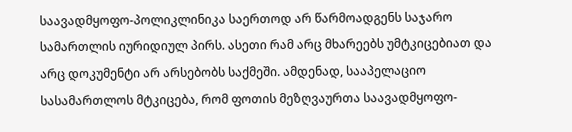საავადმყოფო-პოლიკლინიკა საერთოდ არ წარმოადგენს საჯარო სამართლის იურიდიულ პირს. ასეთი რამ არც მხარეებს უმტკიცებიათ და არც დოკუმენტი არ არსებობს საქმეში. ამდენად, სააპელაციო სასამართლოს მტკიცება, რომ ფოთის მეზღვაურთა საავადმყოფო-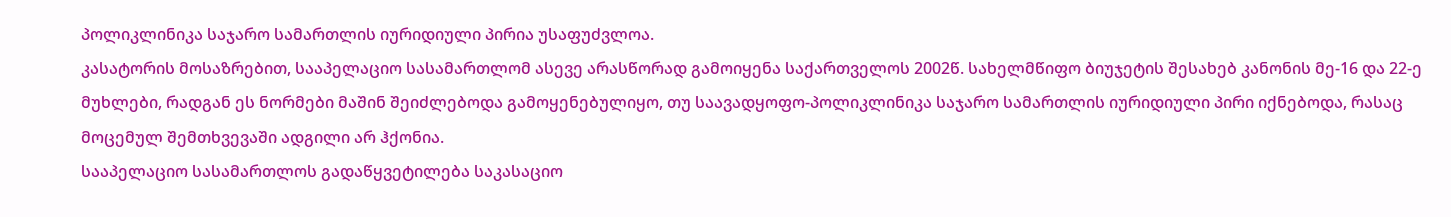პოლიკლინიკა საჯარო სამართლის იურიდიული პირია უსაფუძვლოა.
კასატორის მოსაზრებით, სააპელაციო სასამართლომ ასევე არასწორად გამოიყენა საქართველოს 2002წ. სახელმწიფო ბიუჯეტის შესახებ კანონის მე-16 და 22-ე მუხლები, რადგან ეს ნორმები მაშინ შეიძლებოდა გამოყენებულიყო, თუ საავადყოფო-პოლიკლინიკა საჯარო სამართლის იურიდიული პირი იქნებოდა, რასაც მოცემულ შემთხვევაში ადგილი არ ჰქონია.
სააპელაციო სასამართლოს გადაწყვეტილება საკასაციო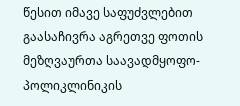წესით იმავე საფუძვლებით გაასაჩივრა აგრეთვე ფოთის მეზღვაურთა საავადმყოფო-პოლიკლინიკის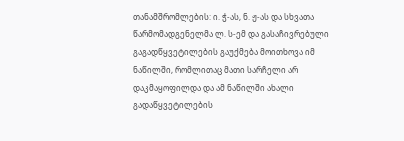თანამშრომლების: ი. ჭ-ას, ნ. ჟ-ას და სხვათა წარმომადგენელმა ლ. ს-ემ და გასაჩივრებული გაგადწყვეტილების გაუქმება მოითხოვა იმ ნაწილში, რომლითაც მათი სარჩელი არ დაკმაყოფილდა და ამ ნაწილში ახალი გადაწყვეტილების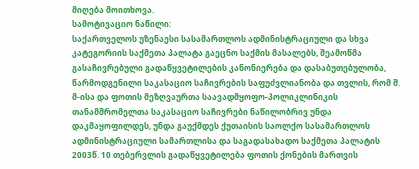მიღება მოითხოვა.
სამოტივაციო ნაწილი:
საქართველოს უზენაესი სასამართლოს ადმინისტრაციული და სხვა კატეგორიის საქმეთა პალატა გაეცნო საქმის მასალებს, შეამოწმა გასაჩივრებული გადაწყვეტილების კანონიერება და დასაბუთებულობა, წარმოდგენილი საკასაციო საჩივრების საფუძვლიანობა და თვლის, რომ შ. მ-ისა და ფოთის მეზღვაურთა საავადმყოფო-პოლიკლინიკის თანამშრომელთა საკასაციო საჩივრები ნაწილობრივ უნდა დაკმაყოფილდეს, უნდა გაუქმდეს ქუთაისის საოლქო სასამართლოს ადმინისტრაციული სამართლისა და საგადასახადო საქმეთა პალატის 2003წ. 10 თებერვლის გადაწყვეტილება ფოთის ქონების მართვის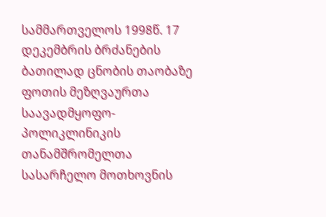სამმართველოს 1998წ. 17 დეკემბრის ბრძანების ბათილად ცნობის თაობაზე ფოთის მეზღვაურთა საავადმყოფო-პოლიკლინიკის თანამშრომელთა სასარჩელო მოთხოვნის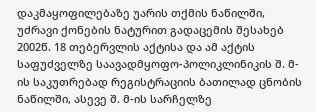დაკმაყოფილებაზე უარის თქმის ნაწილში, უძრავი ქონების ნატურით გადაცემის შესახებ 2002წ. 18 თებერვლის აქტისა და ამ აქტის საფუძველზე საავადმყოფო-პოლიკლინიკის შ. მ-ის საკუთრებად რეგისტრაციის ბათილად ცნობის ნაწილში, ასევე შ. მ-ის სარჩელზე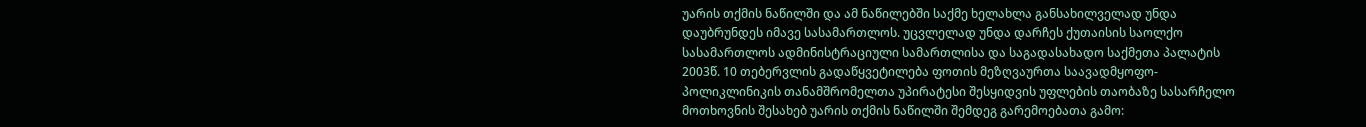უარის თქმის ნაწილში და ამ ნაწილებში საქმე ხელახლა განსახილველად უნდა დაუბრუნდეს იმავე სასამართლოს. უცვლელად უნდა დარჩეს ქუთაისის საოლქო სასამართლოს ადმინისტრაციული სამართლისა და საგადასახადო საქმეთა პალატის 2003წ. 10 თებერვლის გადაწყვეტილება ფოთის მეზღვაურთა საავადმყოფო-პოლიკლინიკის თანამშრომელთა უპირატესი შესყიდვის უფლების თაობაზე სასარჩელო მოთხოვნის შესახებ უარის თქმის ნაწილში შემდეგ გარემოებათა გამო: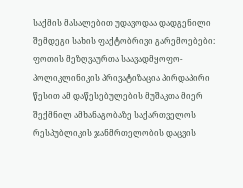საქმის მასალებით უდავოდაა დადგენილი შემდეგი სახის ფაქტობრივი გარემოებები:
ფოთის მეზღვაურთა საავადმყოფო-პოლიკლინიკის პრივატიზაცია პირდაპირი წესით ამ დაწესებულების მუშაკთა მიერ შექმნილ ამხანაგობაზე საქართველოს რესპუბლიკის ჯანმრთელობის დაცვის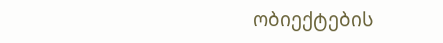ობიექტების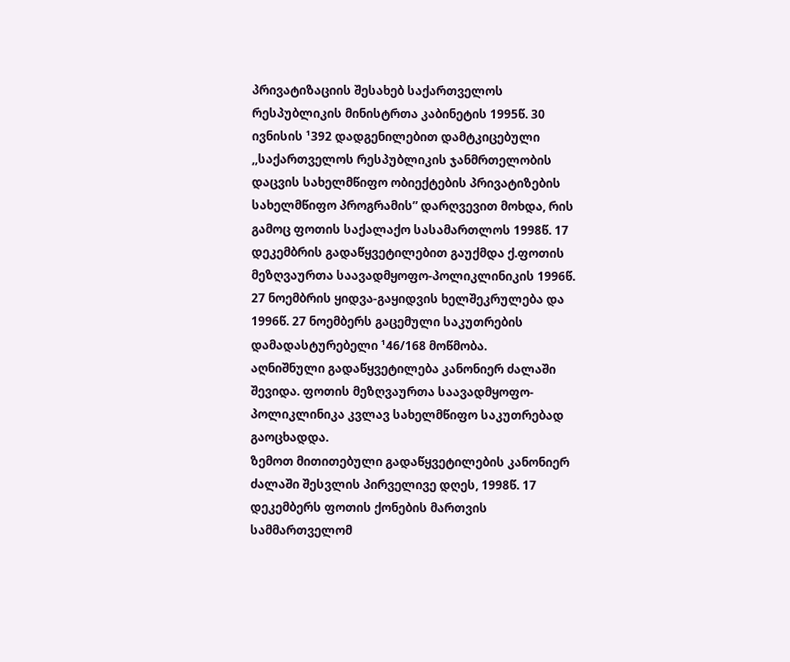პრივატიზაციის შესახებ საქართველოს რესპუბლიკის მინისტრთა კაბინეტის 1995წ. 30 ივნისის ¹392 დადგენილებით დამტკიცებული ,,საქართველოს რესპუბლიკის ჯანმრთელობის დაცვის სახელმწიფო ობიექტების პრივატიზების სახელმწიფო პროგრამის” დარღვევით მოხდა, რის გამოც ფოთის საქალაქო სასამართლოს 1998წ. 17 დეკემბრის გადაწყვეტილებით გაუქმდა ქ.ფოთის მეზღვაურთა საავადმყოფო-პოლიკლინიკის 1996წ. 27 ნოემბრის ყიდვა-გაყიდვის ხელშეკრულება და 1996წ. 27 ნოემბერს გაცემული საკუთრების დამადასტურებელი ¹46/168 მოწმობა.
აღნიშნული გადაწყვეტილება კანონიერ ძალაში შევიდა. ფოთის მეზღვაურთა საავადმყოფო-პოლიკლინიკა კვლავ სახელმწიფო საკუთრებად გაოცხადდა.
ზემოთ მითითებული გადაწყვეტილების კანონიერ ძალაში შესვლის პირველივე დღეს, 1998წ. 17 დეკემბერს ფოთის ქონების მართვის სამმართველომ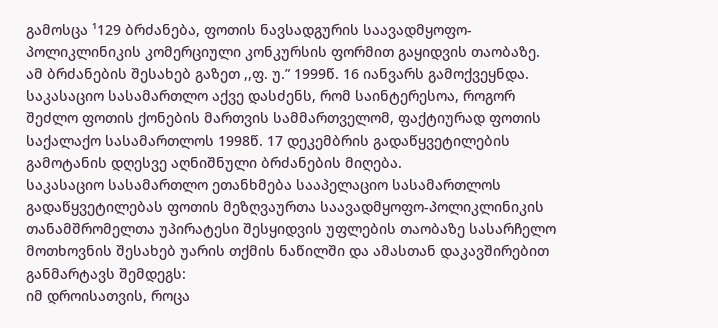გამოსცა ¹129 ბრძანება, ფოთის ნავსადგურის საავადმყოფო-პოლიკლინიკის კომერციული კონკურსის ფორმით გაყიდვის თაობაზე. ამ ბრძანების შესახებ გაზეთ ,,ფ. უ.” 1999წ. 16 იანვარს გამოქვეყნდა. საკასაციო სასამართლო აქვე დასძენს, რომ საინტერესოა, როგორ შეძლო ფოთის ქონების მართვის სამმართველომ, ფაქტიურად ფოთის საქალაქო სასამართლოს 1998წ. 17 დეკემბრის გადაწყვეტილების გამოტანის დღესვე აღნიშნული ბრძანების მიღება.
საკასაციო სასამართლო ეთანხმება სააპელაციო სასამართლოს გადაწყვეტილებას ფოთის მეზღვაურთა საავადმყოფო-პოლიკლინიკის თანამშრომელთა უპირატესი შესყიდვის უფლების თაობაზე სასარჩელო მოთხოვნის შესახებ უარის თქმის ნაწილში და ამასთან დაკავშირებით განმარტავს შემდეგს:
იმ დროისათვის, როცა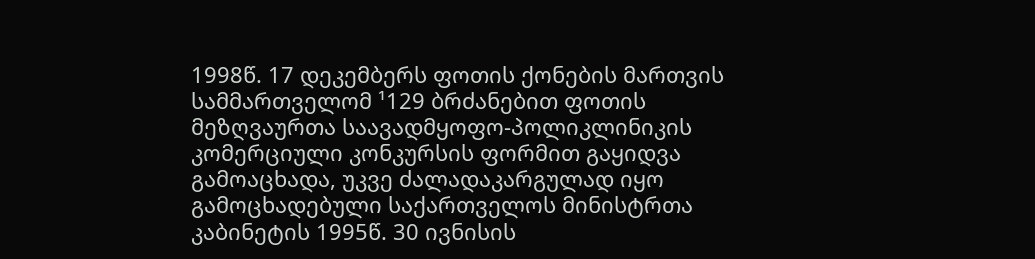1998წ. 17 დეკემბერს ფოთის ქონების მართვის სამმართველომ ¹129 ბრძანებით ფოთის მეზღვაურთა საავადმყოფო-პოლიკლინიკის კომერციული კონკურსის ფორმით გაყიდვა გამოაცხადა, უკვე ძალადაკარგულად იყო გამოცხადებული საქართველოს მინისტრთა კაბინეტის 1995წ. 30 ივნისის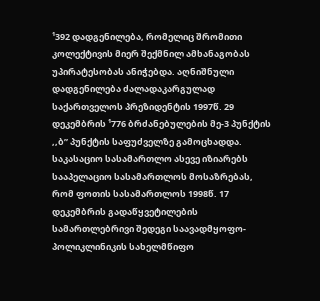¹392 დადგენილება, რომელიც შრომითი კოლექტივის მიერ შექმნილ ამხანაგობას უპირატესობას ანიჭებდა. აღნიშნული დადგენილება ძალადაკარგულად საქართველოს პრეზიდენტის 1997წ. 29 დეკემბრის ¹776 ბრძანებულების მე-3 პუნქტის ,,ბ” პუნქტის საფუძველზე გამოცხადდა. საკასაციო სასამართლო ასევე იზიარებს სააპელაციო სასამართლოს მოსაზრებას, რომ ფოთის სასამართლოს 1998წ. 17 დეკემბრის გადაწყვეტილების სამართლებრივი შედეგი საავადმყოფო-პოლიკლინიკის სახელმწიფო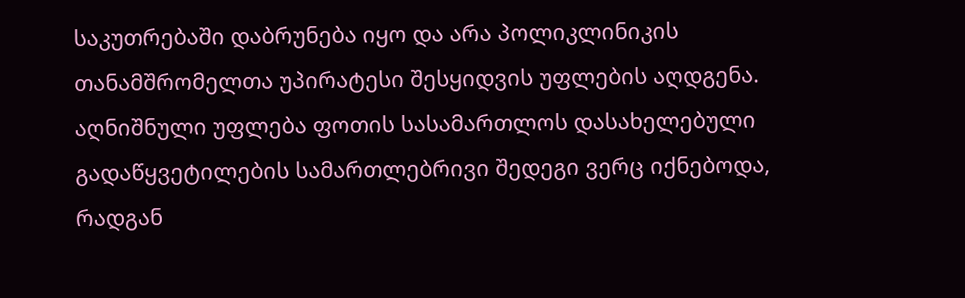საკუთრებაში დაბრუნება იყო და არა პოლიკლინიკის თანამშრომელთა უპირატესი შესყიდვის უფლების აღდგენა. აღნიშნული უფლება ფოთის სასამართლოს დასახელებული გადაწყვეტილების სამართლებრივი შედეგი ვერც იქნებოდა, რადგან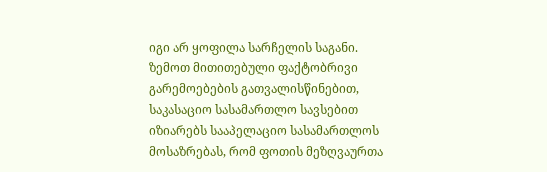იგი არ ყოფილა სარჩელის საგანი.
ზემოთ მითითებული ფაქტობრივი გარემოებების გათვალისწინებით, საკასაციო სასამართლო სავსებით იზიარებს სააპელაციო სასამართლოს მოსაზრებას, რომ ფოთის მეზღვაურთა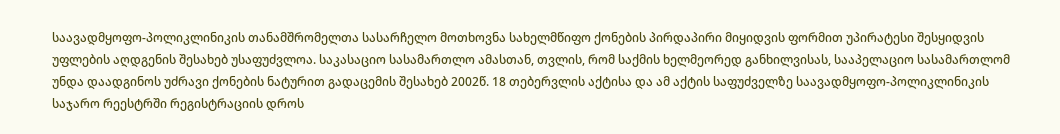საავადმყოფო-პოლიკლინიკის თანამშრომელთა სასარჩელო მოთხოვნა სახელმწიფო ქონების პირდაპირი მიყიდვის ფორმით უპირატესი შესყიდვის უფლების აღდგენის შესახებ უსაფუძვლოა. საკასაციო სასამართლო ამასთან, თვლის, რომ საქმის ხელმეორედ განხილვისას, სააპელაციო სასამართლომ უნდა დაადგინოს უძრავი ქონების ნატურით გადაცემის შესახებ 2002წ. 18 თებერვლის აქტისა და ამ აქტის საფუძველზე საავადმყოფო-პოლიკლინიკის საჯარო რეესტრში რეგისტრაციის დროს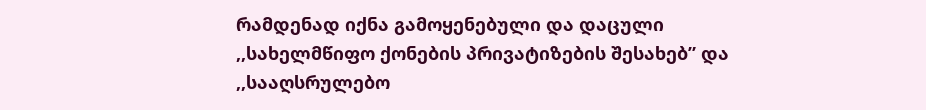რამდენად იქნა გამოყენებული და დაცული ,,სახელმწიფო ქონების პრივატიზების შესახებ” და ,,სააღსრულებო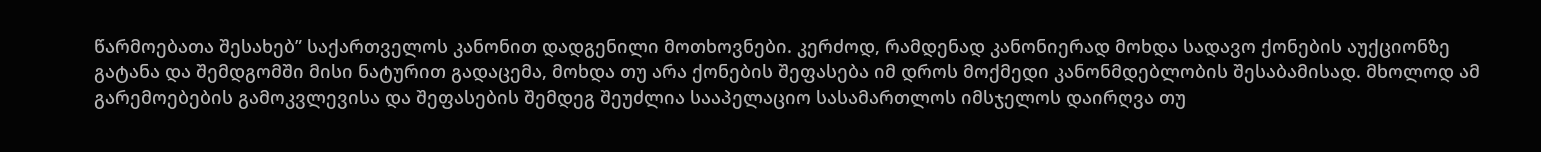წარმოებათა შესახებ” საქართველოს კანონით დადგენილი მოთხოვნები. კერძოდ, რამდენად კანონიერად მოხდა სადავო ქონების აუქციონზე გატანა და შემდგომში მისი ნატურით გადაცემა, მოხდა თუ არა ქონების შეფასება იმ დროს მოქმედი კანონმდებლობის შესაბამისად. მხოლოდ ამ გარემოებების გამოკვლევისა და შეფასების შემდეგ შეუძლია სააპელაციო სასამართლოს იმსჯელოს დაირღვა თუ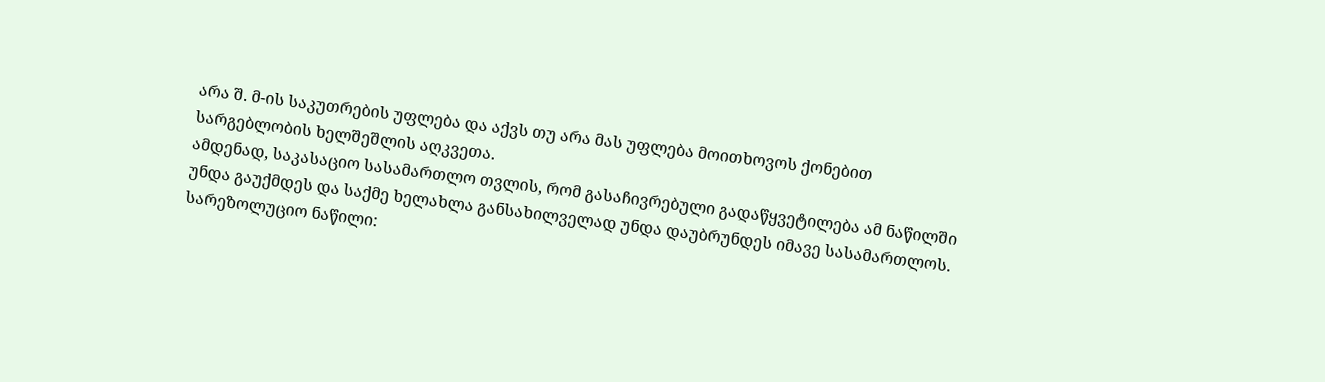არა შ. მ-ის საკუთრების უფლება და აქვს თუ არა მას უფლება მოითხოვოს ქონებით სარგებლობის ხელშეშლის აღკვეთა.
ამდენად, საკასაციო სასამართლო თვლის, რომ გასაჩივრებული გადაწყვეტილება ამ ნაწილში უნდა გაუქმდეს და საქმე ხელახლა განსახილველად უნდა დაუბრუნდეს იმავე სასამართლოს.
სარეზოლუციო ნაწილი: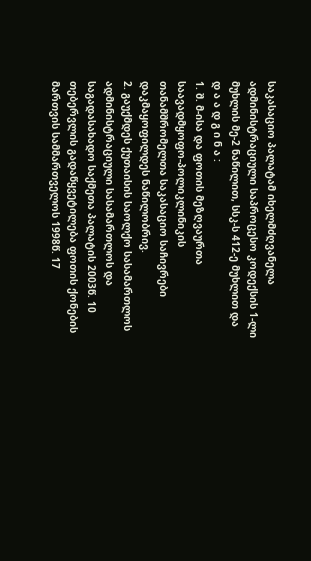საკასაციო პალატამ იხელმძღვანელა ადმინისტრაციული საპროცესო კოდექსის 1-ლი მუხლის მე-2 ნაწილით, სსკ-ს 412-ე მუხლით და
დ ა ა დ გ ი ნ ა :
1. შ. მ-ისა და ფოთის მეზღვაურთა საავადმყოფო-პოლიკლინიკის თანამშრომელთა საკასაციო საჩივრები დაკმაყოფილდეს ნაწილობრივ.
2. გაუქმდეს ქუთაისის საოლქო სასამართლოს ადმინისტრაციული სასამართლოს და საგადასახადო საქმეთა პალატის 2003წ. 10 თებერვლის გადაწყვეტილება ფოთის ქონების მართვის სამმართველოს 1998წ. 17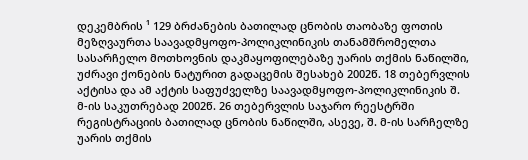დეკემბრის ¹ 129 ბრძანების ბათილად ცნობის თაობაზე ფოთის მეზღვაურთა საავადმყოფო-პოლიკლინიკის თანამშრომელთა სასარჩელო მოთხოვნის დაკმაყოფილებაზე უარის თქმის ნაწილში, უძრავი ქონების ნატურით გადაცემის შესახებ 2002წ. 18 თებერვლის აქტისა და ამ აქტის საფუძველზე საავადმყოფო-პოლიკლინიკის შ. მ-ის საკუთრებად 2002წ. 26 თებერვლის საჯარო რეესტრში რეგისტრაციის ბათილად ცნობის ნაწილში, ასევე, შ. მ-ის სარჩელზე უარის თქმის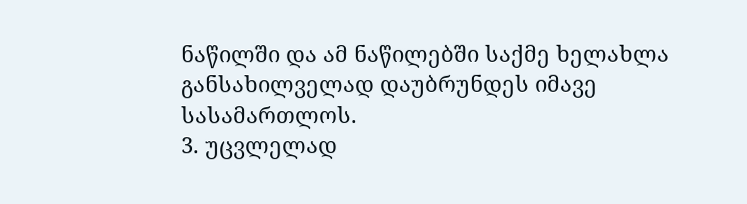ნაწილში და ამ ნაწილებში საქმე ხელახლა განსახილველად დაუბრუნდეს იმავე სასამართლოს.
3. უცვლელად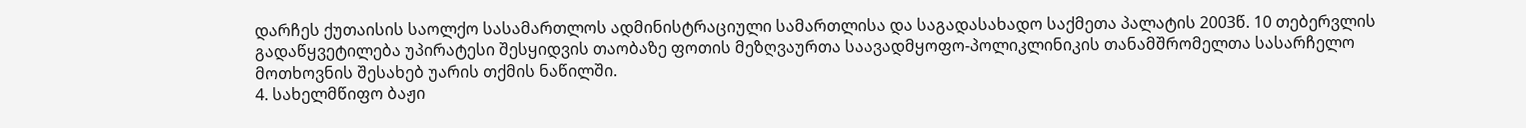დარჩეს ქუთაისის საოლქო სასამართლოს ადმინისტრაციული სამართლისა და საგადასახადო საქმეთა პალატის 2003წ. 10 თებერვლის გადაწყვეტილება უპირატესი შესყიდვის თაობაზე ფოთის მეზღვაურთა საავადმყოფო-პოლიკლინიკის თანამშრომელთა სასარჩელო მოთხოვნის შესახებ უარის თქმის ნაწილში.
4. სახელმწიფო ბაჟი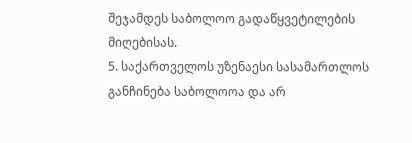შეჯამდეს საბოლოო გადაწყვეტილების მიღებისას.
5. საქართველოს უზენაესი სასამართლოს განჩინება საბოლოოა და არ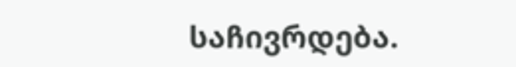საჩივრდება.